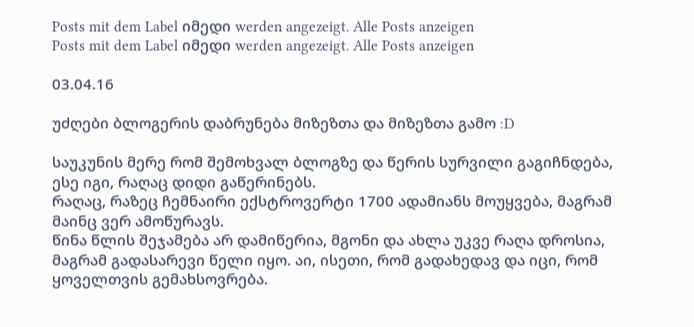Posts mit dem Label იმედი werden angezeigt. Alle Posts anzeigen
Posts mit dem Label იმედი werden angezeigt. Alle Posts anzeigen

03.04.16

უძღები ბლოგერის დაბრუნება მიზეზთა და მიზეზთა გამო :D

საუკუნის მერე რომ შემოხვალ ბლოგზე და წერის სურვილი გაგიჩნდება,  ესე იგი, რაღაც დიდი გაწერინებს.
რაღაც, რაზეც ჩემნაირი ექსტროვერტი 1700 ადამიანს მოუყვება, მაგრამ მაინც ვერ ამოწურავს.
წინა წლის შეჯამება არ დამიწერია, მგონი და ახლა უკვე რაღა დროსია, მაგრამ გადასარევი წელი იყო. აი, ისეთი, რომ გადახედავ და იცი, რომ ყოველთვის გემახსოვრება.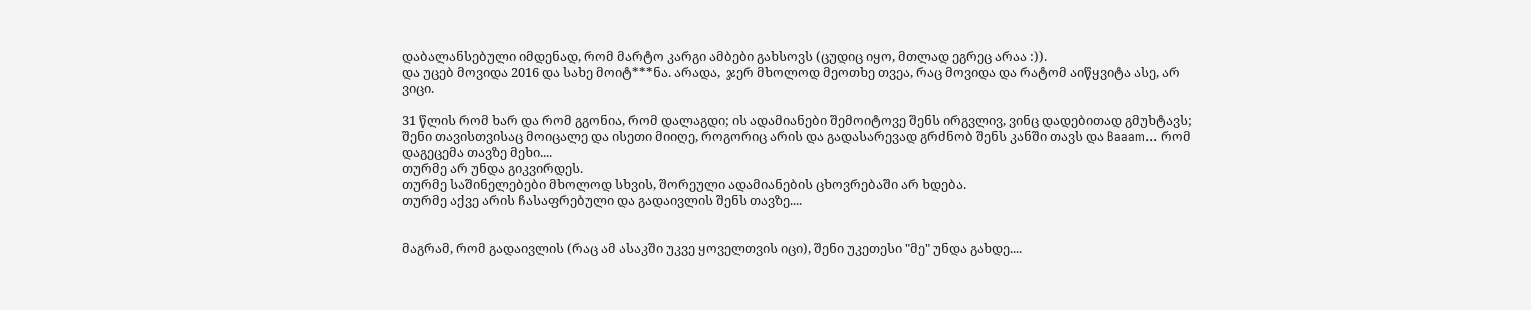დაბალანსებული იმდენად, რომ მარტო კარგი ამბები გახსოვს (ცუდიც იყო, მთლად ეგრეც არაა :)).
და უცებ მოვიდა 2016 და სახე მოიტ***ნა. არადა,  ჯერ მხოლოდ მეოთხე თვეა, რაც მოვიდა და რატომ აიწყვიტა ასე, არ ვიცი.

31 წლის რომ ხარ და რომ გგონია, რომ დალაგდი; ის ადამიანები შემოიტოვე შენს ირგვლივ, ვინც დადებითად გმუხტავს; შენი თავისთვისაც მოიცალე და ისეთი მიიღე, როგორიც არის და გადასარევად გრძნობ შენს კანში თავს და Baaam... რომ დაგეცემა თავზე მეხი....
თურმე არ უნდა გიკვირდეს.
თურმე საშინელებები მხოლოდ სხვის, შორეული ადამიანების ცხოვრებაში არ ხდება.
თურმე აქვე არის ჩასაფრებული და გადაივლის შენს თავზე....


მაგრამ, რომ გადაივლის (რაც ამ ასაკში უკვე ყოველთვის იცი), შენი უკეთესი "მე" უნდა გახდე....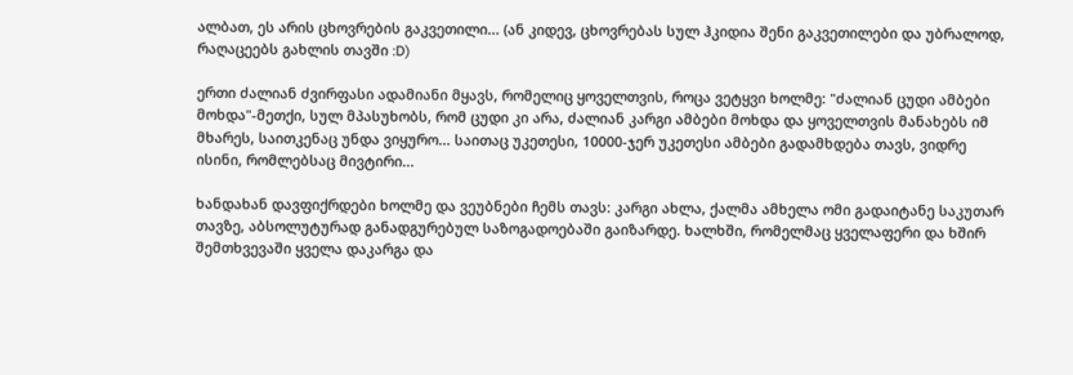ალბათ, ეს არის ცხოვრების გაკვეთილი... (ან კიდევ, ცხოვრებას სულ ჰკიდია შენი გაკვეთილები და უბრალოდ, რაღაცეებს გახლის თავში :D)

ერთი ძალიან ძვირფასი ადამიანი მყავს, რომელიც ყოველთვის, როცა ვეტყვი ხოლმე: "ძალიან ცუდი ამბები მოხდა"-მეთქი, სულ მპასუხობს, რომ ცუდი კი არა, ძალიან კარგი ამბები მოხდა და ყოველთვის მანახებს იმ მხარეს, საითკენაც უნდა ვიყურო... საითაც უკეთესი, 10000-ჯერ უკეთესი ამბები გადამხდება თავს, ვიდრე ისინი, რომლებსაც მივტირი...

ხანდახან დავფიქრდები ხოლმე და ვეუბნები ჩემს თავს: კარგი ახლა, ქალმა ამხელა ომი გადაიტანე საკუთარ თავზე, აბსოლუტურად განადგურებულ საზოგადოებაში გაიზარდე. ხალხში, რომელმაც ყველაფერი და ხშირ შემთხვევაში ყველა დაკარგა და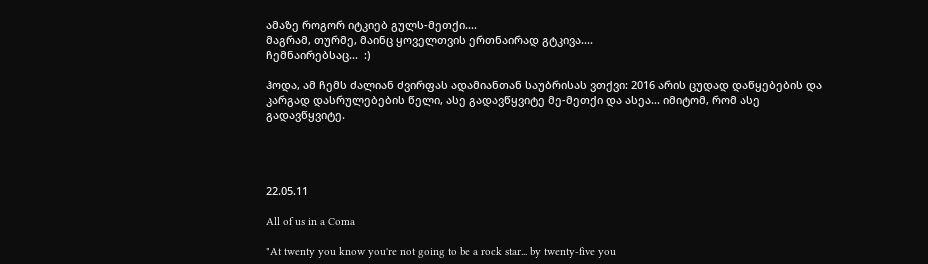ამაზე როგორ იტკიებ გულს-მეთქი....
მაგრამ, თურმე, მაინც ყოველთვის ერთნაირად გტკივა....
ჩემნაირებსაც...  :)

ჰოდა, ამ ჩემს ძალიან ძვირფას ადამიანთან საუბრისას ვთქვი: 2016 არის ცუდად დაწყებების და კარგად დასრულებების წელი, ასე გადავწყვიტე მე-მეთქი და ასეა... იმიტომ, რომ ასე გადავწყვიტე.




22.05.11

All of us in a Coma

"At twenty you know you're not going to be a rock star... by twenty-five you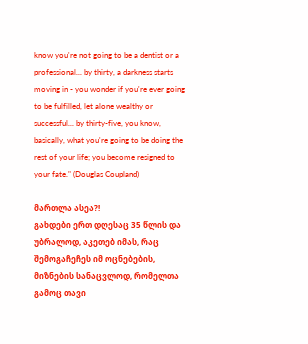know you're not going to be a dentist or a professional... by thirty, a darkness starts moving in - you wonder if you're ever going to be fulfilled, let alone wealthy or successful... by thirty-five, you know, basically, what you're going to be doing the rest of your life; you become resigned to your fate." (Douglas Coupland)

მართლა ასეა?!
გახდები ერთ დღესაც 35 წლის და უბრალოდ, აკეთებ იმას, რაც შემოგაჩეჩეს იმ ოცნებების, მიზნების სანაცვლოდ, რომელთა გამოც თავი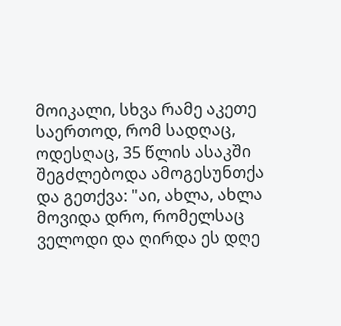მოიკალი, სხვა რამე აკეთე საერთოდ, რომ სადღაც, ოდესღაც, 35 წლის ასაკში შეგძლებოდა ამოგესუნთქა და გეთქვა: "აი, ახლა, ახლა მოვიდა დრო, რომელსაც ველოდი და ღირდა ეს დღე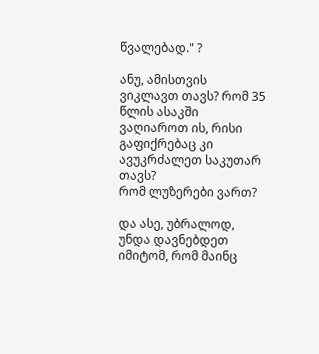წვალებად." ?

ანუ, ამისთვის ვიკლავთ თავს? რომ 35 წლის ასაკში ვაღიაროთ ის, რისი გაფიქრებაც კი ავუკრძალეთ საკუთარ თავს?
რომ ლუზერები ვართ?

და ასე, უბრალოდ, უნდა დავნებდეთ იმიტომ, რომ მაინც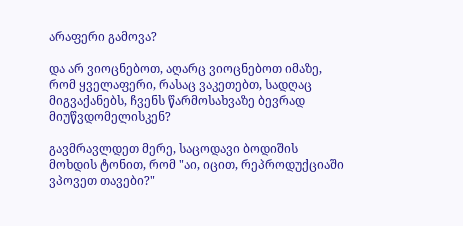არაფერი გამოვა?

და არ ვიოცნებოთ, აღარც ვიოცნებოთ იმაზე, რომ ყველაფერი, რასაც ვაკეთებთ, სადღაც მიგვაქანებს, ჩვენს წარმოსახვაზე ბევრად მიუწვდომელისკენ?

გავმრავლდეთ მერე, საცოდავი ბოდიშის მოხდის ტონით, რომ "აი, იცით, რეპროდუქციაში ვპოვეთ თავები?"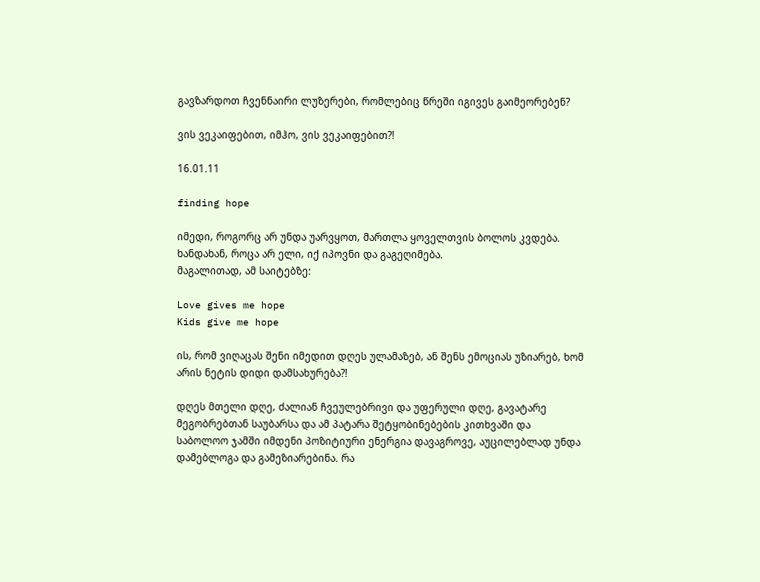გავზარდოთ ჩვენნაირი ლუზერები, რომლებიც წრეში იგივეს გაიმეორებენ?

ვის ვეკაიფებით, იმჰო, ვის ვეკაიფებით?!

16.01.11

finding hope

იმედი, როგორც არ უნდა უარვყოთ, მართლა ყოველთვის ბოლოს კვდება.
ხანდახან, როცა არ ელი, იქ იპოვნი და გაგეღიმება.
მაგალითად, ამ საიტებზე:

Love gives me hope
Kids give me hope

ის, რომ ვიღაცას შენი იმედით დღეს ულამაზებ, ან შენს ემოციას უზიარებ, ხომ არის ნეტის დიდი დამსახურება?!

დღეს მთელი დღე, ძალიან ჩვეულებრივი და უფერული დღე, გავატარე მეგობრებთან საუბარსა და ამ პატარა შეტყობინებების კითხვაში და საბოლოო ჯამში იმდენი პოზიტიური ენერგია დავაგროვე, აუცილებლად უნდა დამებლოგა და გამეზიარებინა. რა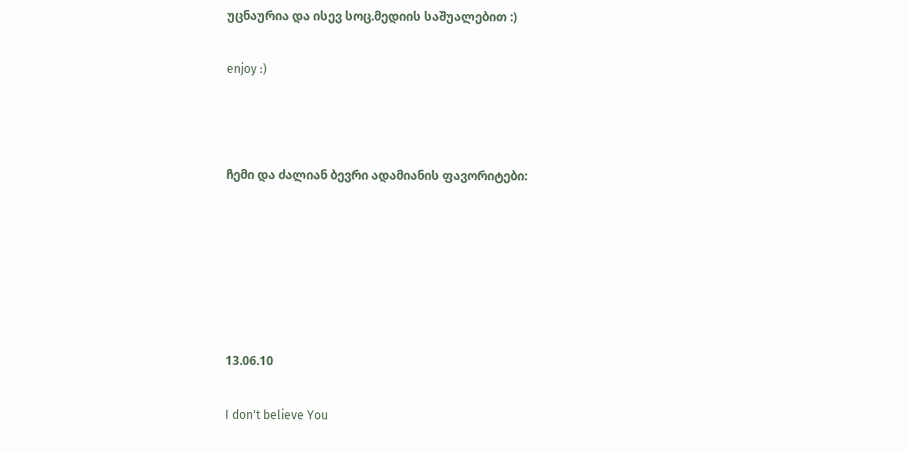უცნაურია და ისევ სოც.მედიის საშუალებით :)

enjoy :)



ჩემი და ძალიან ბევრი ადამიანის ფავორიტები:






13.06.10

I don't believe You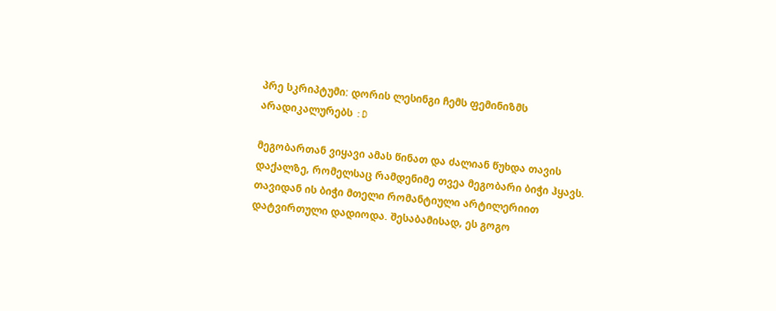პრე სკრიპტუმი: დორის ლესინგი ჩემს ფემინიზმს არადიკალურებს :D

მეგობართან ვიყავი ამას წინათ და ძალიან წუხდა თავის დაქალზე, რომელსაც რამდენიმე თვეა მეგობარი ბიჭი ჰყავს. თავიდან ის ბიჭი მთელი რომანტიული არტილერიით დატვირთული დადიოდა. შესაბამისად, ეს გოგო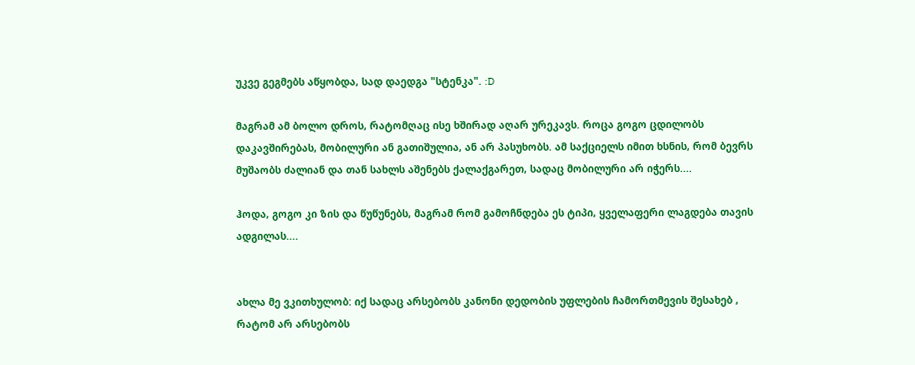უკვე გეგმებს აწყობდა, სად დაედგა "სტენკა". :D

მაგრამ ამ ბოლო დროს, რატომღაც ისე ხშირად აღარ ურეკავს. როცა გოგო ცდილობს დაკავშირებას, მობილური ან გათიშულია, ან არ პასუხობს. ამ საქციელს იმით ხსნის, რომ ბევრს მუშაობს ძალიან და თან სახლს აშენებს ქალაქგარეთ, სადაც მობილური არ იჭერს....

ჰოდა, გოგო კი ზის და წუწუნებს, მაგრამ რომ გამოჩნდება ეს ტიპი, ყველაფერი ლაგდება თავის ადგილას....


ახლა მე ვკითხულობ: იქ სადაც არსებობს კანონი დედობის უფლების ჩამორთმევის შესახებ , რატომ არ არსებობს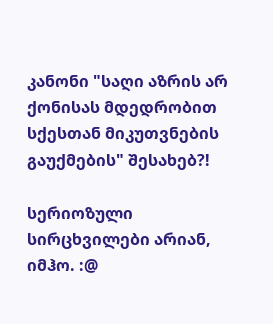კანონი "საღი აზრის არ ქონისას მდედრობით სქესთან მიკუთვნების გაუქმების" შესახებ?!

სერიოზული სირცხვილები არიან, იმჰო. :@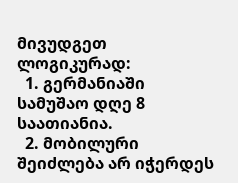მივუდგეთ ლოგიკურად:
  1. გერმანიაში სამუშაო დღე 8 საათიანია.
  2. მობილური შეიძლება არ იჭერდეს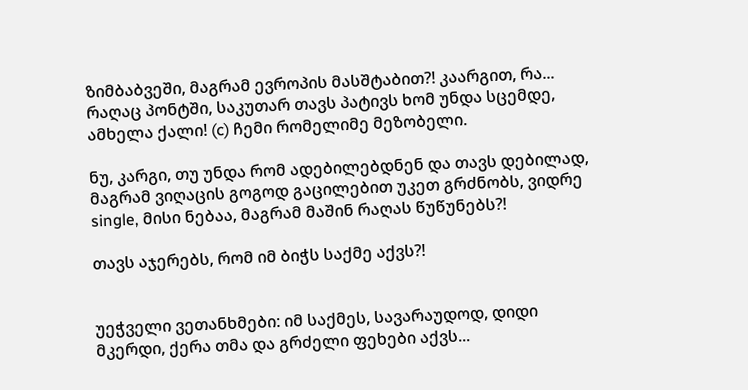ზიმბაბვეში, მაგრამ ევროპის მასშტაბით?! კაარგით, რა...
რაღაც პონტში, საკუთარ თავს პატივს ხომ უნდა სცემდე, ამხელა ქალი! (c) ჩემი რომელიმე მეზობელი.

ნუ, კარგი, თუ უნდა რომ ადებილებდნენ და თავს დებილად, მაგრამ ვიღაცის გოგოდ გაცილებით უკეთ გრძნობს, ვიდრე single, მისი ნებაა, მაგრამ მაშინ რაღას წუწუნებს?!

თავს აჯერებს, რომ იმ ბიჭს საქმე აქვს?!


უეჭველი ვეთანხმები: იმ საქმეს, სავარაუდოდ, დიდი მკერდი, ქერა თმა და გრძელი ფეხები აქვს...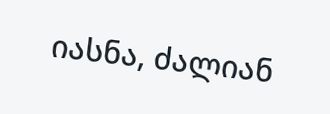იასნა, ძალიან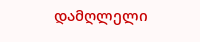დამღლელი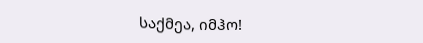საქმეა, იმჰო!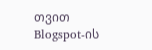თვით Blogspot-ის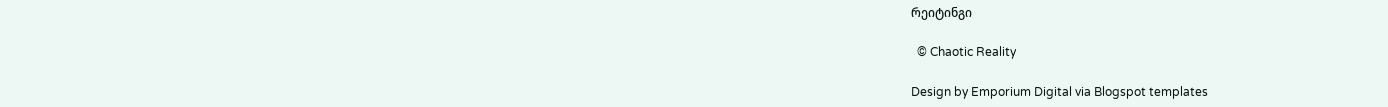რეიტინგი

  © Chaotic Reality

Design by Emporium Digital via Blogspot templates